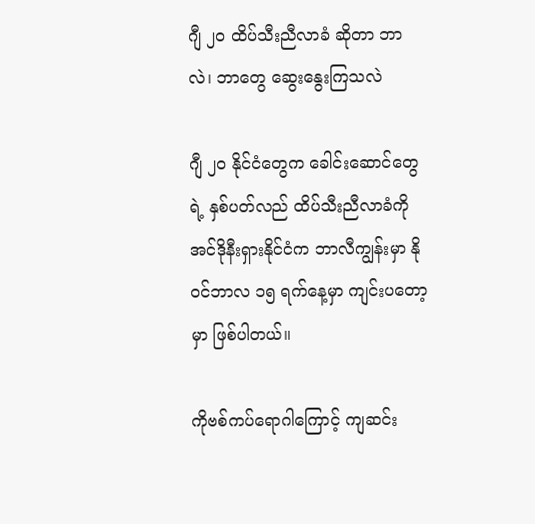ဂျီ ၂၀ ထိပ်သီးညီလာခံ ဆိုတာ ဘာလဲ၊ ဘာတွေ ဆွေးနွေးကြသလဲ

ဂျီ ၂၀ နိုင်ငံတွေက ခေါင်းဆောင်တွေရဲ့ နှစ်ပတ်လည် ထိပ်သီးညီလာခံကို အင်ဒိုနီးရှားနိုင်ငံက ဘာလီကျွန်းမှာ နိုဝင်ဘာလ ၁၅ ရက်နေ့မှာ ကျင်းပတော့မှာ ဖြစ်ပါတယ်။

ကိုဗစ်ကပ်ရောဂါကြောင့် ကျဆင်း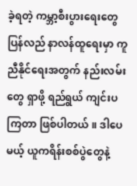ခဲ့ရတဲ့ ကမ္ဘာ့စီးပွားရေးတွေ ပြန်လည် နာလန်ထူရေးမှာ ကူညီနိုင်ရေးအတွက် နည်းလမ်းတွေ ရှာဖို့ ရည်ရွယ် ကျင်းပကြတာ ဖြစ်ပါတယ်။ ဒါပေမယ့် ယူကရိန်းစစ်ပွဲတွေနဲ့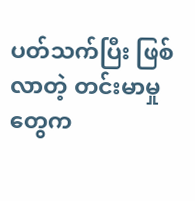ပတ်သက်ပြီး ဖြစ်လာတဲ့ တင်းမာမှုတွေက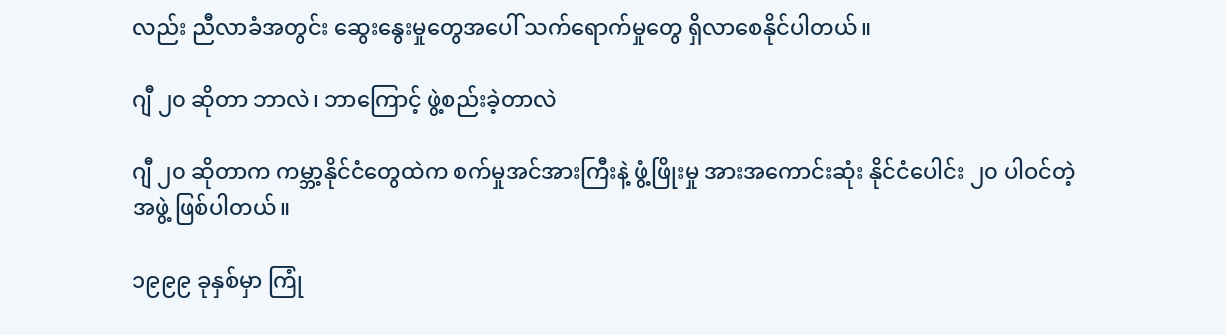လည်း ညီလာခံအတွင်း ဆွေးနွေးမှုတွေအပေါ် သက်ရောက်မှုတွေ ရှိလာစေနိုင်ပါတယ်။

ဂျီ ၂၀ ဆိုတာ ဘာလဲ၊ ဘာကြောင့် ဖွဲ့စည်းခဲ့တာလဲ

ဂျီ ၂၀ ဆိုတာက ကမ္ဘာ့နိုင်ငံတွေထဲက စက်မှုအင်အားကြီးနဲ့ ဖွံ့ဖြိုးမှု အားအကောင်းဆုံး နိုင်ငံပေါင်း ၂၀ ပါဝင်တဲ့ အဖွဲ့ ဖြစ်ပါတယ်။

၁၉၉၉ ခုနှစ်မှာ ကြုံ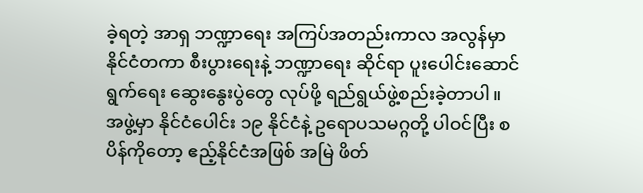ခဲ့ရတဲ့ အာရှ ဘဏ္ဍာရေး အကြပ်အတည်းကာလ အလွန်မှာ နိုင်ငံတကာ စီးပွားရေးနဲ့ ဘဏ္ဍာရေး ဆိုင်ရာ ပူးပေါင်းဆောင်ရွက်ရေး ဆွေးနွေးပွဲတွေ လုပ်ဖို့ ရည်ရွယ်ဖွဲ့စည်းခဲ့တာပါ။ အဖွဲ့မှာ နိုင်ငံပေါင်း ၁၉ နိုင်ငံနဲ့ ဥရောပသမဂ္ဂတို့ ပါဝင်ပြီး စပိန်ကိုတော့ ဧည့်နိုင်ငံအဖြစ် အမြဲ ဖိတ်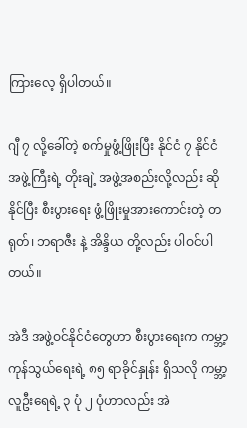ကြားလေ့ ရှိပါတယ်။

ဂျီ ၇ လို့ခေါ်တဲ့ စက်မှုဖွံ့ဖြိုးပြီး နိုင်ငံ ၇ နိုင်ငံအဖွဲ့ကြီးရဲ့ တိုးချဲ့ အဖွဲ့အစည်းလို့လည်း ဆိုနိုင်ပြီး စီးပွားရေး ဖွံ့ဖြိုးမှုအားကောင်းတဲ့ တရုတ်၊ ဘရာဇီး နဲ့ အိန္ဒိယ တို့လည်း ပါဝင်ပါတယ်။

အဲဒီ အဖွဲ့ဝင်နိုင်ငံတွေဟာ စီးပွားရေးက ကမ္ဘာ့ ကုန်သွယ်ရေးရဲ့ ၈၅ ရာခိုင်နှုန်း ရှိသလို ကမ္ဘာ့လူဦးရေရဲ့ ၃ ပုံ ၂ ပုံဟာလည်း အဲ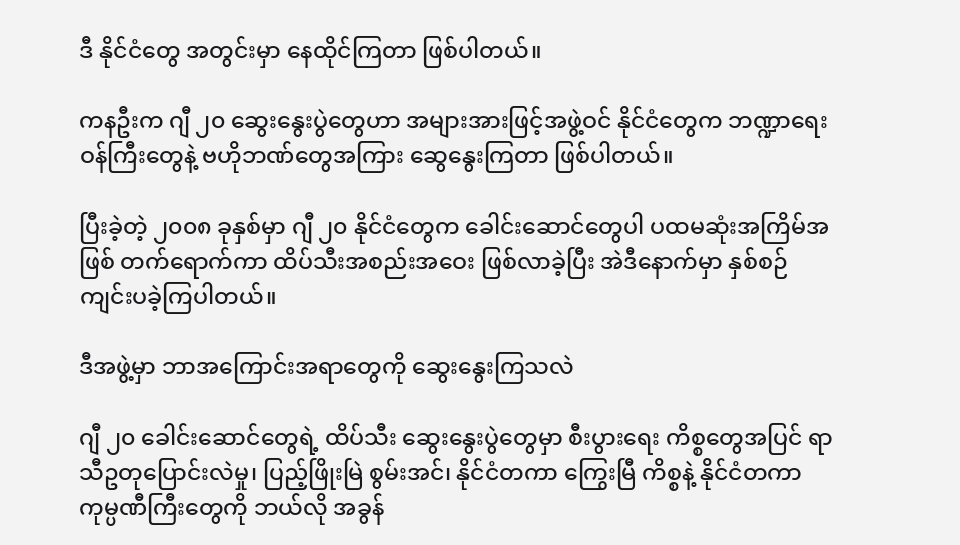ဒီ နိုင်ငံတွေ အတွင်းမှာ နေထိုင်ကြတာ ဖြစ်ပါတယ်။

ကနဦးက ဂျီ ၂၀ ဆွေးနွေးပွဲတွေဟာ အများအားဖြင့်အဖွဲ့ဝင် နိုင်ငံတွေက ဘဏ္ဍာရေး ဝန်ကြီးတွေနဲ့ ဗဟိုဘဏ်တွေအကြား ဆွေနွေးကြတာ ဖြစ်ပါတယ်။

ပြီးခဲ့တဲ့ ၂၀၀၈ ခုနှစ်မှာ ဂျီ ၂၀ နိုင်ငံတွေက ခေါင်းဆောင်တွေပါ ပထမဆုံးအကြိမ်အဖြစ် တက်ရောက်ကာ ထိပ်သီးအစည်းအဝေး ဖြစ်လာခဲ့ပြီး အဲဒီနောက်မှာ နှစ်စဉ် ကျင်းပခဲ့ကြပါတယ်။

ဒီအဖွဲ့မှာ ဘာအကြောင်းအရာတွေကို ဆွေးနွေးကြသလဲ

ဂျီ ၂၀ ခေါင်းဆောင်တွေရဲ့ ထိပ်သီး ဆွေးနွေးပွဲတွေမှာ စီးပွားရေး ကိစ္စတွေအပြင် ရာသီဥတုပြောင်းလဲမှု၊ ပြည့်ဖြိုးမြဲ စွမ်းအင်၊ နိုင်ငံတကာ ကြွေးမြီ ကိစ္စနဲ့ နိုင်ငံတကာ ကုမ္ပဏီကြီးတွေကို ဘယ်လို အခွန်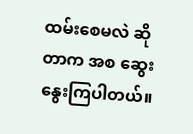ထမ်းစေမလဲ ဆိုတာက အစ ဆွေးနွေးကြပါတယ်။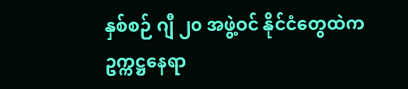နှစ်စဉ် ဂျီ ၂၀ အဖွဲ့ဝင် နိုင်ငံတွေထဲက ဥက္ကဋ္ဌနေရာ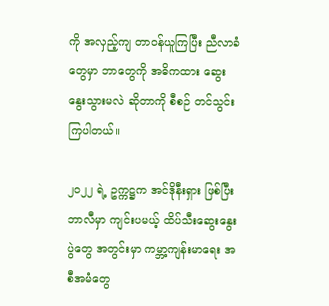ကို အလှည့်ကျ တာဝန်ယူကြပြီး ညီလာခံတွေမှာ ဘာတွေကို အဓိကထား ဆွေးနွေးသွားမလဲ ဆိုတာကို စီစဉ် တင်သွင်းကြပါတယ်။

၂၀၂၂ ရဲ့ ဥက္ကဋ္ဌက အင်ဒိုနီးရှား ဖြစ်ပြီး ဘာလီမှာ ကျင်းပမယ့် ထိပ်သီးဆွေးနွေးပွဲတွေ အတွင်းမှာ ကမ္ဘာ့ကျန်းမာရေး အစီအမံတွေ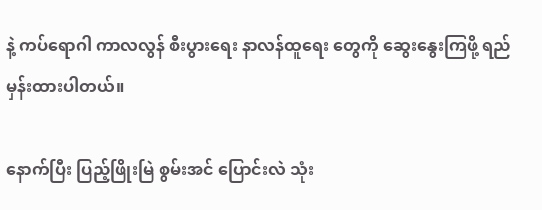နဲ့ ကပ်ရောဂါ ကာလလွန် စီးပွားရေး နာလန်ထူရေး တွေကို ဆွေးနွေးကြဖို့ ရည်မှန်းထားပါတယ်။

နောက်ပြီး ပြည့်ဖြိုးမြဲ စွမ်းအင် ပြောင်းလဲ သုံး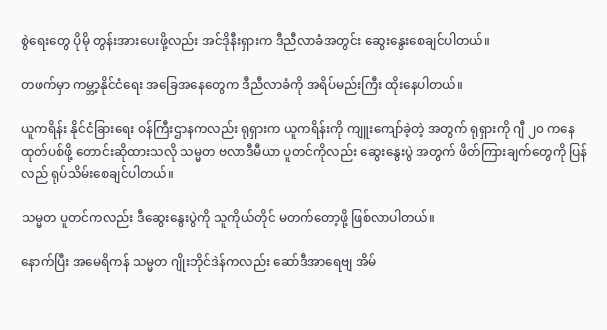စွဲရေးတွေ ပိုမို တွန်းအားပေးဖို့လည်း အင်ဒိုနီးရှားက ဒီညီလာခံအတွင်း ဆွေးနွေးစေချင်ပါတယ်။

တဖက်မှာ ကမ္ဘာ့နိုင်ငံရေး အခြေအနေတွေက ဒီညီလာခံကို အရိပ်မည်းကြီး ထိုးနေပါတယ်။

ယူကရိန်း နိုင်ငံခြားရေး ဝန်ကြီးဌာနကလည်း ရုရှားက ယူကရိန်းကို ကျူးကျော်ခဲ့တဲ့ အတွက် ရုရှားကို ဂျီ ၂၀ ကနေ ထုတ်ပစ်ဖို့ တောင်းဆိုထားသလို သမ္မတ ဗလာဒီမီယာ ပူတင်ကိုလည်း ဆွေးနွေးပွဲ အတွက် ဖိတ်ကြားချက်တွေကို ပြန်လည် ရုပ်သိမ်းစေချင်ပါတယ်။

သမ္မတ ပူတင်ကလည်း ဒီဆွေးနွေးပွဲကို သူကိုယ်တိုင် မတက်တော့ဖို့ ဖြစ်လာပါတယ်။

နောက်ပြီး အမေရိကန် သမ္မတ ဂျိုးဘိုင်ဒဲန်ကလည်း ဆော်ဒီအာရေဗျ အိမ်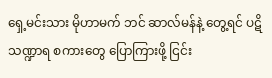ရှေ့မင်းသား မိုဟာမက် ဘင် ဆာလ်မန်နဲ့ တွေ့ရင် ပဋိသဏ္ဍာရ စကားတွေ ပြောကြားဖို့ ငြင်း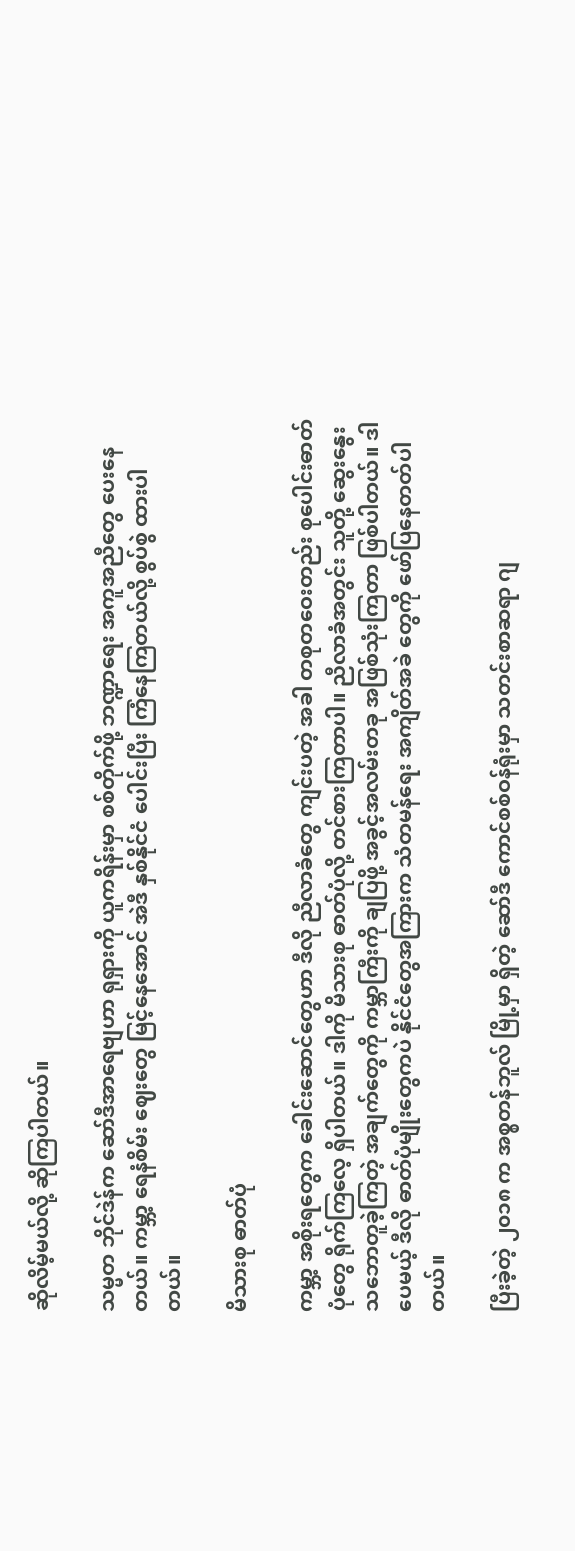ဆိုလိမ့်မယ်လို့ ဆိုကြပါတယ်။

သမ္မတ ဘိုင်ဒဲန်က ဆော်ဒီအာရေဗျဟာ ရုရှားကို ယူကရိန်းမှာ စစ်တိုက်ဖို့ ဘဏ္ဍာရေး အကူအညီတွေ ပေးနေတယ်။ ကမ္ဘာ့ ရေနံစိမ်း ဈေးတွေ မြင့်နေအောင် အဲဒီ နှစ်နိုင်ငံ ပေါင်းပြီး ကြံနေကြတယ်လို့ စွပ်စွဲ ထားပါတယ်။

မိသားစု ဓာတ်ပုံ

ကမ္ဘာ့ အစိုးရတွေက ခေါင်းဆောင်တွေဟာ ဒီလို ညီလာခံတွေ ကျင်းပတဲ့ အခါ တစုတဝေးတည်း စုပေါင်းဓာတ်ပုံတွေ ရိုက်ကြလေ့ ရှိပါတယ်။ ဒါကို မိသားစု ဓာတ်ပုံလို့ တင်စားကြတာပါ။ ညီလာခံအတွင်း သူတို့ ဆွေးနွေး သဘောတူခဲ့ကြတဲ့ အချက်တွေကို ကမ္ဘာကြီးကို ချပြဖို့ အခွင့်အလမ်းတခု အဖြစ်သုံးကြတာ ဖြစ်ပါတယ်။ ဒါပေမယ့် ဒီလို ဓာတ်ပုံမျိုးတွေကပဲ နိုင်ငံတွေအကြားက သံတမန်ရေး အကျိတ်အခဲ တွေကို ဖော်ပြနေတတ်ပါတယ်။

ပြီးခဲ့တဲ့ ၂၀၁၈ က အစ္စတန်ဘူလ် မြို့မှာ ရှိတဲ့ ဆော်ဒီ ကောင်စစ်ဝန်ရုံးမှာ သတင်းစာဆရာ ဂျ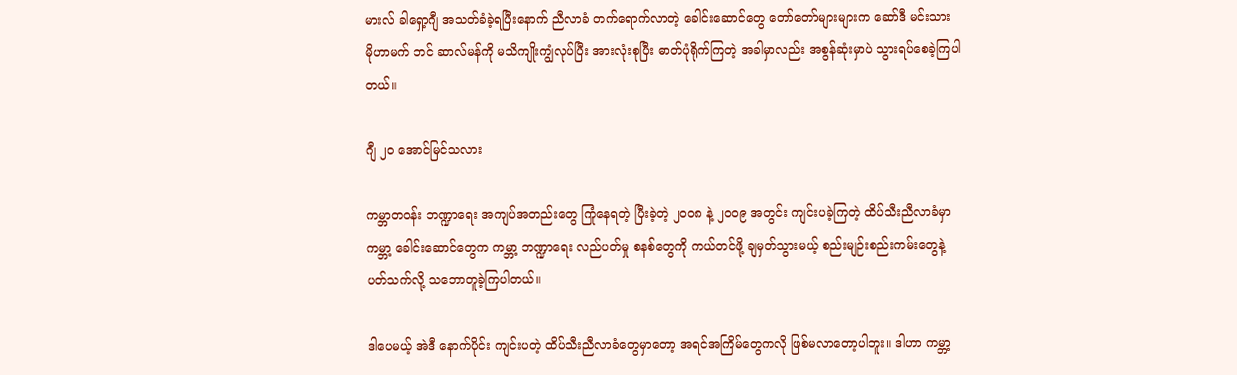မားလ် ခါရှော့ဂျီ အသတ်ခံခဲ့ရပြီးနောက် ညီလာခံ တက်ရောက်လာတဲ့ ခေါင်းဆောင်တွေ တော်တော်များများက ဆော်ဒီ မင်းသား မိုဟာမက် ဘင် ဆာလ်မန်ကို မသိကျိုးကျွံလုပ်ပြီး အားလုံးစုပြီး ဓာတ်ပုံရိုက်ကြတဲ့ အခါမှာလည်း အစွန်ဆုံးမှာပဲ သွားရပ်စေခဲ့ကြပါတယ်။

ဂျီ ၂၀ အောင်မြင်သလား

ကမ္ဘာတဝန်း ဘဏ္ဍာရေး အကျပ်အတည်းတွေ ကြုံနေရတဲ့ ပြီးခဲ့တဲ့ ၂၀၀၈ နဲ့ ၂၀၀၉ အတွင်း ကျင်းပခဲ့ကြတဲ့ ထိပ်သီးညီလာခံမှာ ကမ္ဘာ့ ခေါင်းဆောင်တွေက ကမ္ဘာ့ ဘဏ္ဍာရေး လည်ပတ်မှု စနစ်တွေကို ကယ်တင်ဖို့ ချမှတ်သွားမယ့် စည်းမျဉ်းစည်းကမ်းတွေနဲ့ ပတ်သက်လို့ သဘောတူခဲ့ကြပါတယ်။

ဒါပေမယ့် အဲဒီ နောက်ပိုင်း ကျင်းပတဲ့ ထိပ်သီးညီလာခံတွေမှာတော့ အရင်အကြိမ်တွေကလို ဖြစ်မလာတော့ပါဘူး။ ဒါဟာ ကမ္ဘာ့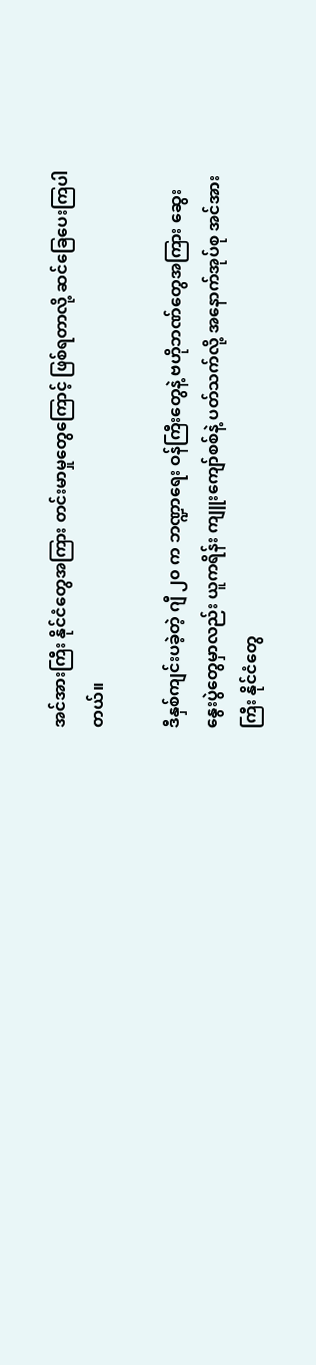အင်အားကြီး နိုင်ငံတွေအကြား တင်းမာမှုတွေကြောင့် ဖြစ်ရတာလို့ ဆင်ခြေပေးကြပါတယ်။

ဒီနှစ်ကျင်းပခဲ့တဲ့ ဂျီ ၂၀ က ဘဏ္ဍာရေး ဝန်ကြီးတွေနဲ့ ဗဟိုဘဏ်တွေအကြား ဆွေးနွေးပွဲတွေမှာလည်း ယူကရိန်း ကျူးကျော်စစ်နဲ့ ပတ်သက်လို့ အနောက်အုပ်စု အင်အားကြီး နိုင်ငံတွေ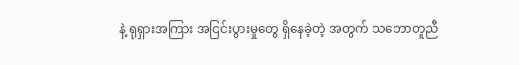နဲ့ ရုရှားအကြား အငြင်းပွားမှုတွေ ရှိနေခဲ့တဲ့ အတွက် သဘောတူညီ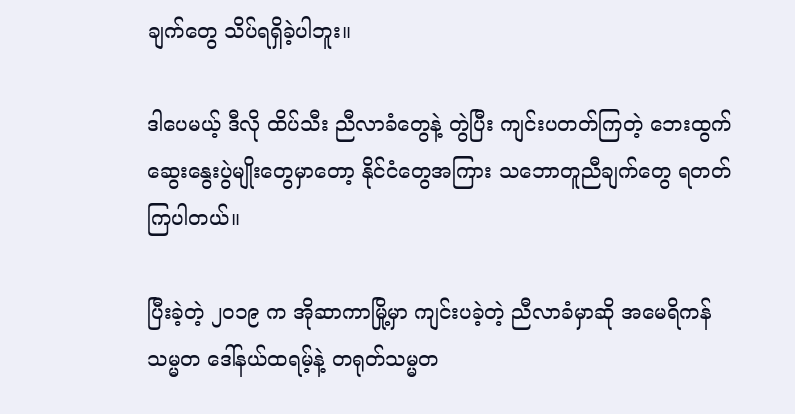ချက်တွေ သိပ်ရရှိခဲ့ပါဘူး။

ဒါပေမယ့် ဒီလို ထိပ်သီး ညီလာခံတွေနဲ့ တွဲပြီး ကျင်းပတတ်ကြတဲ့ ဘေးထွက်ဆွေးနွေးပွဲမျိုးတွေမှာတော့ နိုင်ငံတွေအကြား သဘောတူညီချက်တွေ ရတတ်ကြပါတယ်။

ပြီးခဲ့တဲ့ ၂၀၁၉ က အိုဆာကာမြို့မှာ ကျင်းပခဲ့တဲ့ ညီလာခံမှာဆို အမေရိကန်သမ္မတ ဒေါ်နယ်ထရမ့်နဲ့ တရုတ်သမ္မတ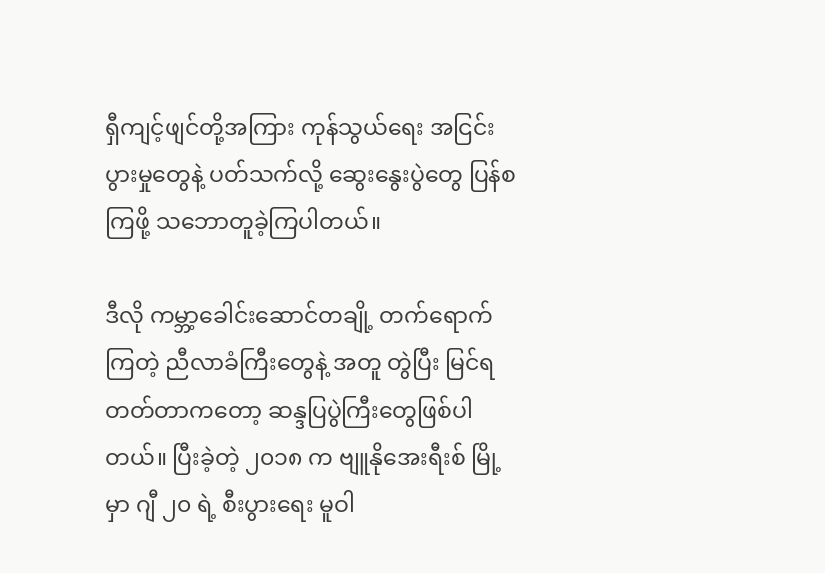ရှီကျင့်ဖျင်တို့အကြား ကုန်သွယ်ရေး အငြင်းပွားမှုတွေနဲ့ ပတ်သက်လို့ ဆွေးနွေးပွဲတွေ ပြန်စကြဖို့ သဘောတူခဲ့ကြပါတယ်။

ဒီလို ကမ္ဘာ့ခေါင်းဆောင်တချို့ တက်ရောက်ကြတဲ့ ညီလာခံကြီးတွေနဲ့ အတူ တွဲပြီး မြင်ရတတ်တာကတော့ ဆန္ဒပြပွဲကြီးတွေဖြစ်ပါတယ်။ ပြီးခဲ့တဲ့ ၂၀၁၈ က ဗျူနိုအေးရီးစ် မြို့မှာ ဂျီ ၂၀ ရဲ့ စီးပွားရေး မူဝါ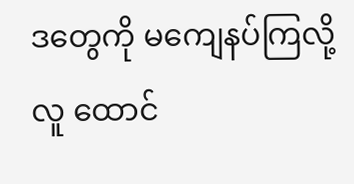ဒတွေကို မကျေနပ်ကြလို့ လူ ထောင်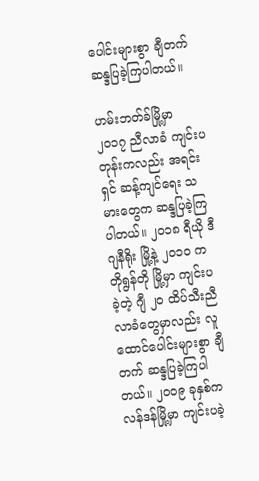ပေါင်းများစွာ ချီတက် ဆန္ဒပြခဲ့ကြပါတယ်။

ဟမ်းဘတ်ခ်မြို့မှာ ၂၀၁၇ ညီလာခံ ကျင်းပတုန်းကလည်း အရင်းရှင် ဆန့်ကျင်ရေး သမားတွေက ဆန္ဒပြခဲ့ကြပါတယ်။ ၂၀၁၈ ရီယို ဒီ ဂျနီရိုး မြို့နဲ့ ၂၀၁၀ က တိုရွန်တို မြို့မှာ ကျင်းပခဲ့တဲ့ ဂျီ ၂၀ ထိပ်သီးညီလာခံတွေမှာလည်း လူ ထောင်ပေါင်းများစွာ ချီတက် ဆန္ဒပြခဲ့ကြပါတယ်။ ၂၀၀၉ ခုနှစ်က လန်ဒန်မြို့မှာ ကျင်းပခဲ့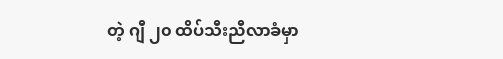တဲ့ ဂျီ ၂၀ ထိပ်သီးညီလာခံမှာ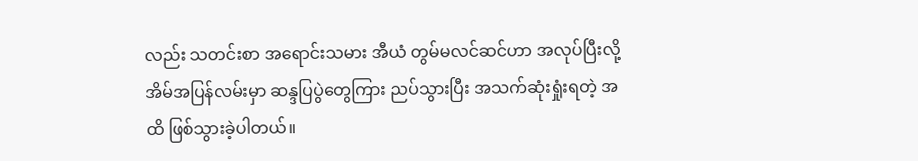လည်း သတင်းစာ အရောင်းသမား အီယံ တွမ်မလင်ဆင်ဟာ အလုပ်ပြီးလို့ အိမ်အပြန်လမ်းမှာ ဆန္ဒပြပွဲတွေကြား ညပ်သွားပြီး အသက်ဆုံးရှုံးရတဲ့ အထိ ဖြစ်သွားခဲ့ပါတယ်။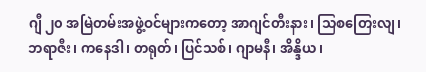ဂျီ ၂၀ အမြဲတမ်းအဖွဲ့ဝင်များကတော့ အာဂျင်တီးနား၊ သြစတြေးလျ၊ ဘရာဇီး၊ ကနေဒါ၊ တရုတ်၊ ပြင်သစ်၊ ဂျာမနီ၊ အိန္ဒိယ၊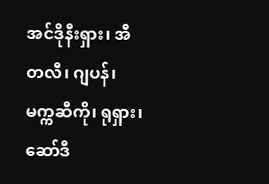အင်ဒိုနီးရှား၊ အီတလီ၊ ဂျပန်၊ မက္ကဆီကို၊ ရုရှား၊ ဆော်ဒီ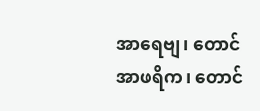အာရေဗျ၊ တောင်အာဖရိက၊ တောင်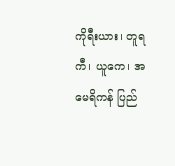ကိုရီးယား၊ တူရကီ၊ ယူကေ၊ အမေရိကန် ပြည်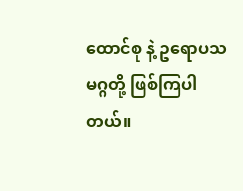ထောင်စု နဲ့ ဥရောပသမဂ္ဂတို့ ဖြစ်ကြပါတယ်။